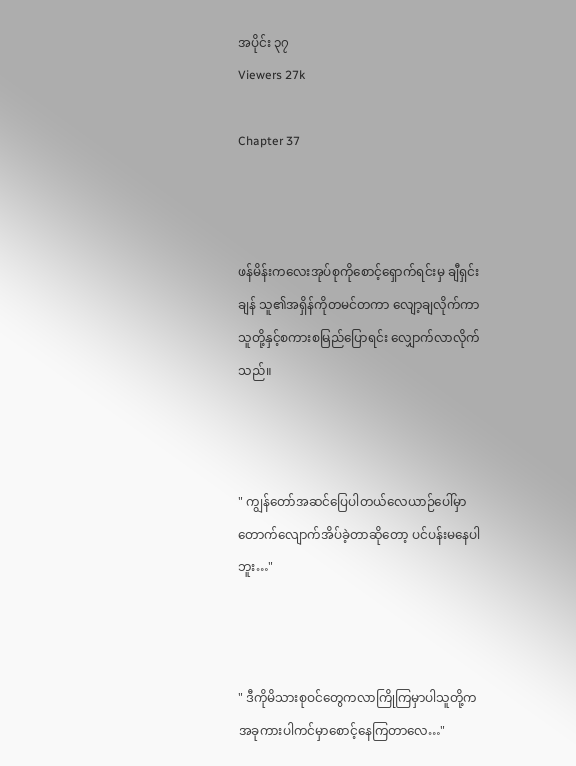အပိုင်း ၃၇
Viewers 27k

Chapter 37



ဖန်မိန်းကလေးအုပ်စုကိုစောင့်ရှောက်ရင်းမှ ချီရှင်းချန် သူ၏အရှိန်ကိုတမင်တကာ လျော့ချလိုက်ကာ သူတို့နှင့်စကားစမြည်ပြောရင်း လျှောက်လာလိုက်သည်။



" ကျွန်တော်အဆင်ပြေပါတယ်လေယာဉ်ပေါ်မှာတောက်လျောက်အိပ်ခဲ့တာဆိုတော့ ပင်ပန်းမနေပါဘူး…"



" ဒီကိုမိသားစုဝင်တွေကလာကြိုကြမှာပါသူတို့ကအခုကားပါကင်မှာစောင့်နေကြတာလေ…"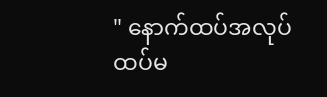" နောက်ထပ်အလုပ်ထပ်မ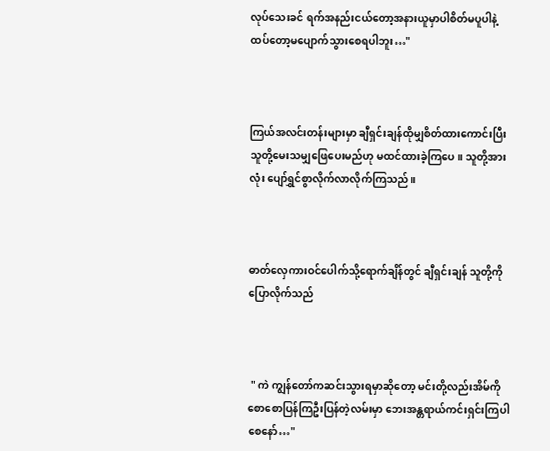လုပ်သေးခင် ရက်အနည်းငယ်တော့အနားယူမှာပါစိတ်မပူပါနဲ့ ထပ်တော့မပျောက်သွားစေရပါဘူး…"



ကြယ်အလင်းတန်းများမှာ ချီရှင်းချန်ထိုမျှစိတ်ထားကောင်းပြီး သူတို့မေးသမျှဖြေပေးမည်ဟု မထင်ထားခဲ့ကြပေ။ သူတို့အားလုံး ပျော်ရွှင်စွာလိုက်လာလိုက်ကြသည်။



ဓာတ်လှေကားဝင်ပေါက်သို့ရောက်ချိန်တွင် ချီရှင်းချန် သူတို့ကိုပြောလိုက်သည်



 " ကဲ ကျွန်တော်ကဆင်းသွားရမှာဆိုတော့ မင်းတို့လည်းအိမ်ကိုစောစောပြန်ကြဦးပြန်တဲ့လမ်းမှာ ဘေးအန္တရာယ်ကင်းရှင်းကြပါစေနော်…"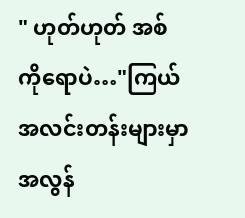" ဟုတ်ဟုတ် အစ်ကိုရောပဲ…"ကြယ်အလင်းတန်းများမှာ အလွန်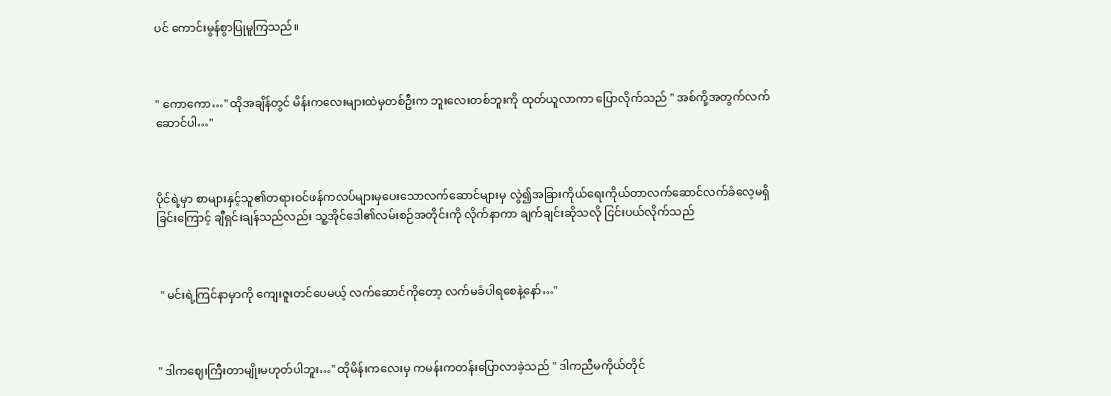ပင် ကောင်းမွန်စွာပြုမူကြသည်။



" ကောကော…" ထိုအချိန်တွင် မိန်းကလေးများထဲမှတစ်ဦးက ဘူးလေးတစ်ဘူးကို ထုတ်ယူလာကာ ပြောလိုက်သည် " အစ်ကို့အတွက်လက်ဆောင်ပါ…"



ပိုင်ရဲ့မှာ စာများနှင့်သူ၏တရားဝင်ဖန်ကလပ်များမှပေးသောလက်ဆောင်များမှ လွဲ၍အခြားကိုယ်ရေးကိုယ်တာလက်ဆောင်လက်ခံလေ့မရှိခြင်းကြောင့် ချီရှင်းချန်သည်လည်း သူ့အိုင်ဒေါ၏လမ်းစဉ်အတိုင်းကို လိုက်နာကာ ချက်ချင်းဆိုသလို ငြင်းပယ်လိုက်သည်



 " မင်းရဲ့ကြင်နာမှာကို ကျေးဇူးတင်ပေမယ့် လက်ဆောင်ကိုတော့ လက်မခံပါရစေနဲ့နော်…"



" ဒါကဈေးကြီးတာမျိုးမဟုတ်ပါဘူး…" ထိုမိန်းကလေးမှ ကမန်းကတန်းပြောလာခဲ့သည် " ဒါကညီမကိုယ်တိုင်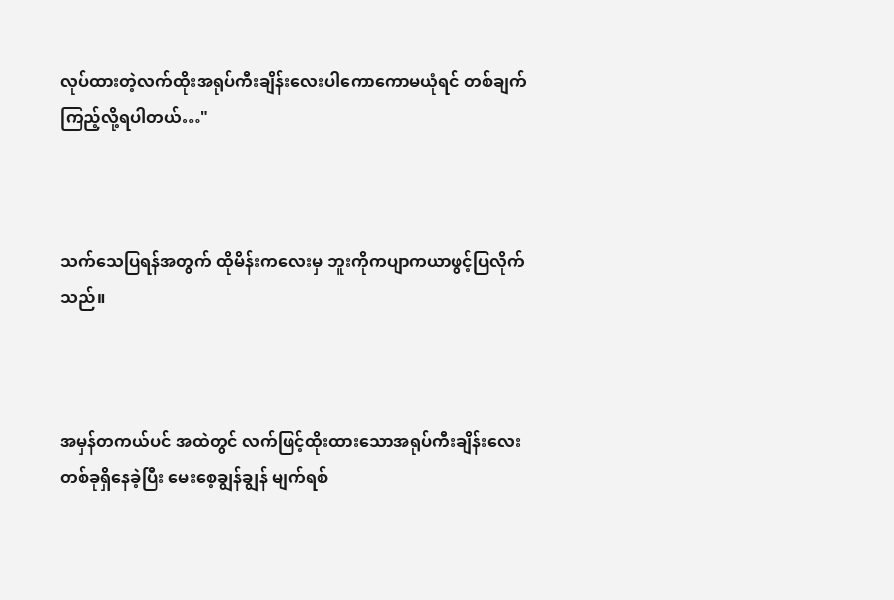လုပ်ထားတဲ့လက်ထိုးအရုပ်ကီးချိန်းလေးပါကောကောမယုံရင် တစ်ချက်ကြည့်လို့ရပါတယ်…"



သက်သေပြရန်အတွက် ထိုမိန်းကလေးမှ ဘူးကိုကပျာကယာဖွင့်ပြလိုက်သည်။



အမှန်တကယ်ပင် အထဲတွင် လက်ဖြင့်ထိုးထားသောအရုပ်ကီးချိန်းလေးတစ်ခုရှိနေခဲ့ပြီး မေးစေ့ချွန်ချွန် မျက်ရစ်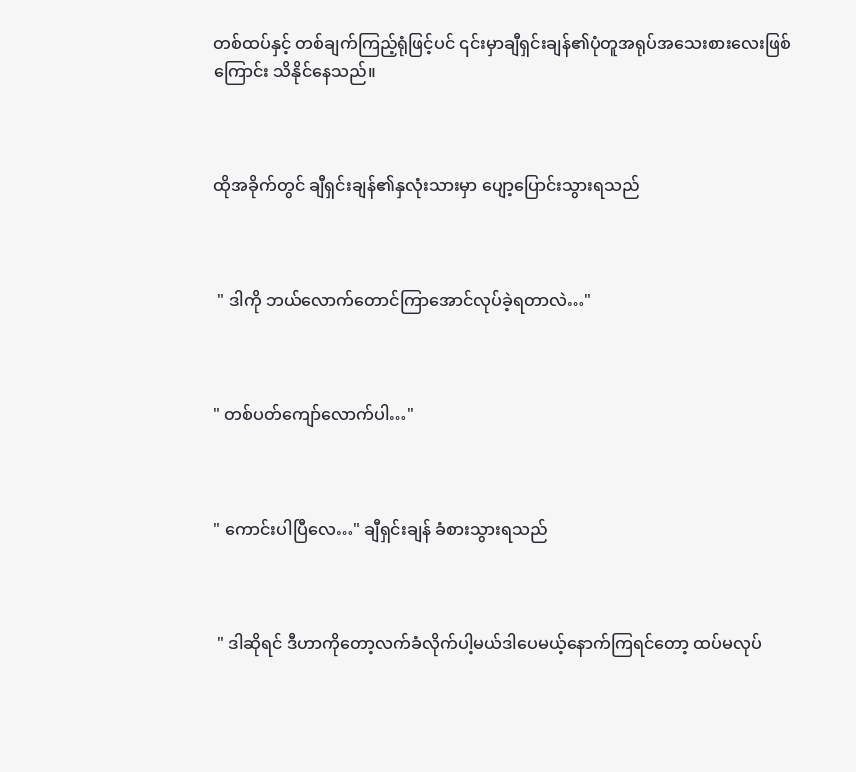တစ်ထပ်နှင့် တစ်ချက်ကြည့်ရုံဖြင့်ပင် ၎င်းမှာချီရှင်းချန်၏ပုံတူအရုပ်အသေးစားလေးဖြစ်ကြောင်း သိနိုင်နေသည်။



ထိုအခိုက်တွင် ချီရှင်းချန်၏နှလုံးသားမှာ ပျော့ပြောင်းသွားရသည်



 " ဒါကို ဘယ်လောက်တောင်ကြာအောင်လုပ်ခဲ့ရတာလဲ…"



" တစ်ပတ်ကျော်လောက်ပါ…"



" ကောင်းပါပြီလေ…" ချီရှင်းချန် ခံစားသွားရသည်



 " ဒါဆိုရင် ဒီဟာကိုတော့လက်ခံလိုက်ပါ့မယ်ဒါပေမယ့်နောက်ကြရင်တော့ ထပ်မလုပ်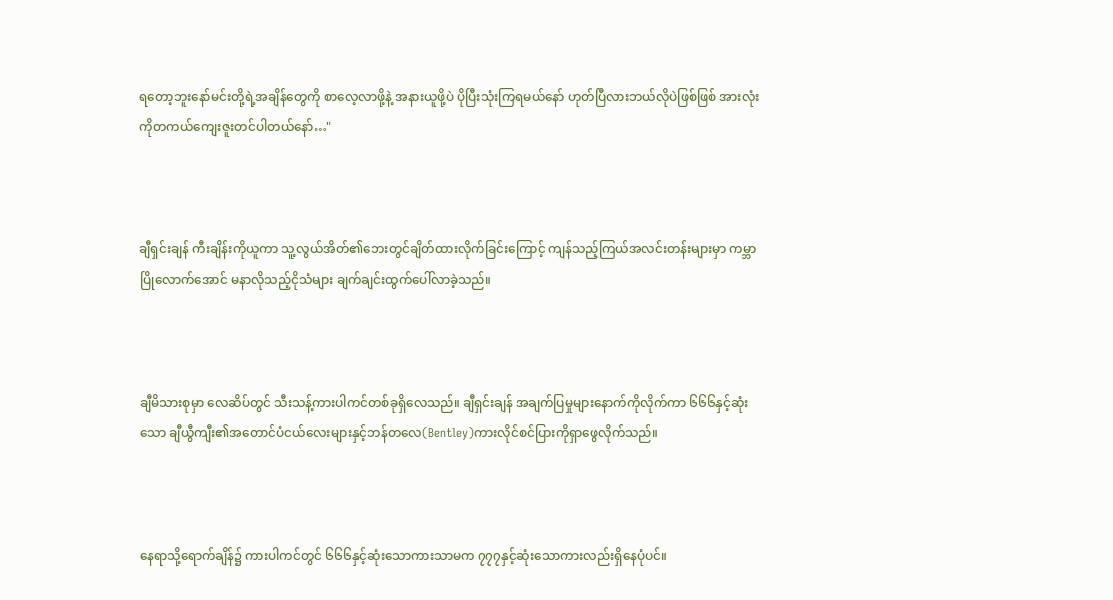ရတော့ဘူးနော်မင်းတို့ရဲ့အချိန်တွေကို စာလေ့လာဖို့နဲ့ အနားယူဖို့ပဲ ပိုပြီးသုံးကြရမယ်နော် ဟုတ်ပြီလားဘယ်လိုပဲဖြစ်ဖြစ် အားလုံးကိုတကယ်ကျေးဇူးတင်ပါတယ်နော်…"



ချီရှင်းချန် ကီးချိန်းကိုယူကာ သူ့လွယ်အိတ်၏ဘေးတွင်ချိတ်ထားလိုက်ခြင်းကြောင့် ကျန်သည့်ကြယ်အလင်းတန်းများမှာ ကမ္ဘာပြိုလောက်အောင် မနာလိုသည့်ငိုသံများ ချက်ချင်းထွက်ပေါ်လာခဲ့သည်။



ချီမိသားစုမှာ လေဆိပ်တွင် သီးသန့်ကားပါကင်တစ်ခုရှိလေသည်။ ချီရှင်းချန် အချက်ပြမှုများနောက်ကိုလိုက်ကာ ၆၆၆နှင့်ဆုံးသော ချီယွီကျီး၏အတောင်ပံငယ်လေးများနှင့်ဘန်တလေ(Bentley)ကားလိုင်စင်ပြားကိုရှာဖွေလိုက်သည်။



နေရာသို့ရောက်ချိန်၌ ကားပါကင်တွင် ၆၆၆နှင့်ဆုံးသောကားသာမက ၇၇၇နှင့်ဆုံးသောကားလည်းရှိနေပုံပင်။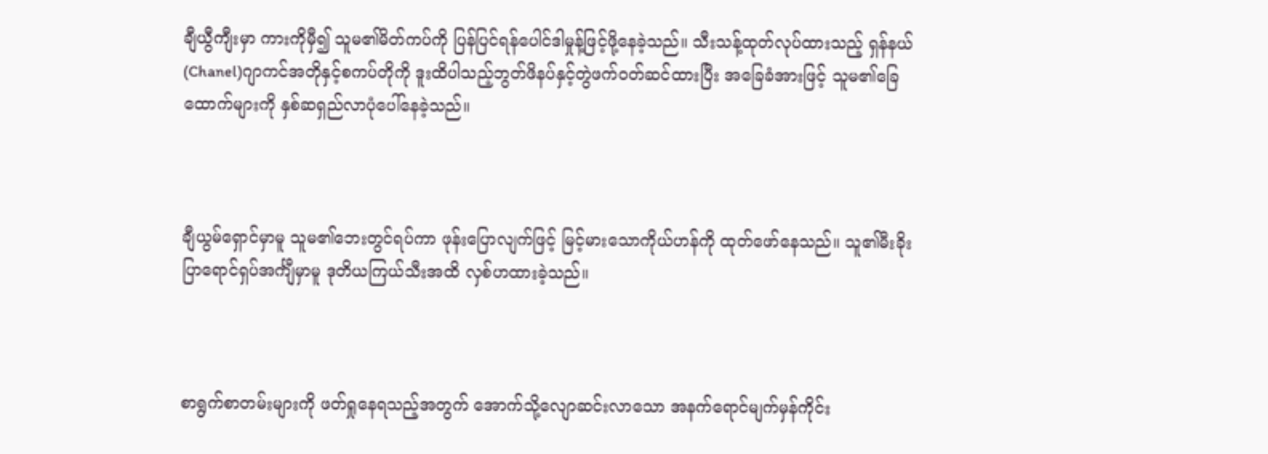ချီယွီကျီးမှာ ကားကိုမှီ၍ သူမ၏မိတ်ကပ်ကို ပြန်ပြင်ရန်ပေါင်ဒါမှုန့်ဖြင့်ဖို့နေခဲ့သည်။ သီးသန့်ထုတ်လုပ်ထားသည့် ရှန်နယ်(Chanel)ဂျာကင်အတိုနှင့်စကပ်တိုကို ဒူးထိပါသည့်ဘွတ်ဖိနပ်နှင့်တွဲဖက်ဝတ်ဆင်ထားပြီး အခြေခံအားဖြင့် သူမ၏ခြေထောက်များကို နှစ်ဆရှည်လာပုံပေါ်နေခဲ့သည်။



ချီယွမ်ရှောင်မှာမူ သူမ၏ဘေးတွင်ရပ်ကာ ဖုန်းပြောလျက်ဖြင့် မြင့်မားသောကိုယ်ဟန်ကို ထုတ်ဖော်နေသည်။ သူ၏မီးခိုးပြာရောင်ရှပ်အင်္ကျီမှာမူ ဒုတိယကြယ်သီးအထိ လှစ်ဟထားခဲ့သည်။



စာရွက်စာတမ်းများကို ဖတ်ရှုနေရသည့်အတွက် အောက်သို့လျောဆင်းလာသော အနက်ရောင်မျက်မှန်ကိုင်း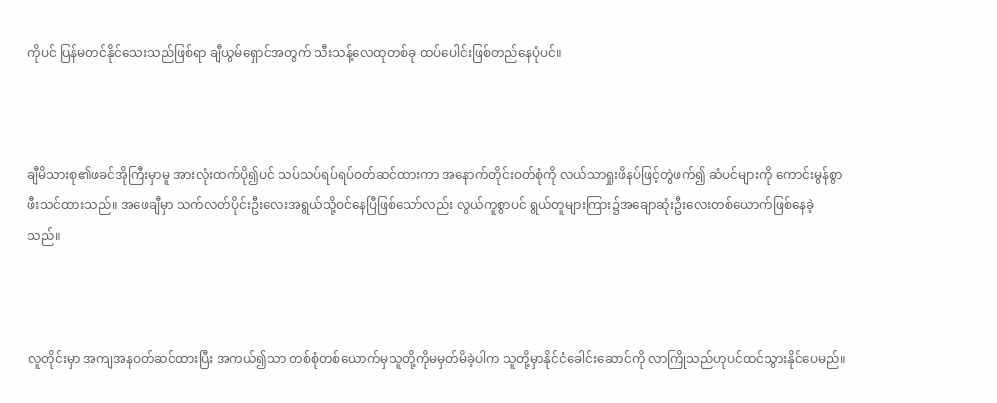ကိုပင် ပြန်မတင်နိုင်သေးသည်ဖြစ်ရာ ချီယွမ်ရှောင်အတွက် သီးသန့်လေထုတစ်ခု ထပ်ပေါင်းဖြစ်တည်နေပုံပင်။



ချီမိသားစု၏ဖခင်အိုကြီးမှာမူ အားလုံးထက်ပို၍ပင် သပ်သပ်ရပ်ရပ်ဝတ်ဆင်ထားကာ အနောက်တိုင်းဝတ်စုံကို လယ်သာရှုးဖိနပ်ဖြင့်တွဲဖက်၍ ဆံပင်များကို ကောင်းမွန်စွာဖီးသင်ထားသည်။ အဖေချီမှာ သက်လတ်ပိုင်းဦးလေးအရွယ်သို့ဝင်နေပြီဖြစ်သော်လည်း လွယ်ကူစွာပင် ရွယ်တူများကြား၌အချောဆုံးဦးလေးတစ်ယောက်ဖြစ်နေခဲ့သည်။



လူတိုင်းမှာ အကျအနဝတ်ဆင်ထားပြီး အကယ်၍သာ တစ်စုံတစ်ယောက်မှသူတို့ကိုမမှတ်မိခဲ့ပါက သူတို့မှာနိုင်ငံခေါင်းဆောင်ကို လာကြိုသည်ဟုပင်ထင်သွားနိုင်ပေမည်။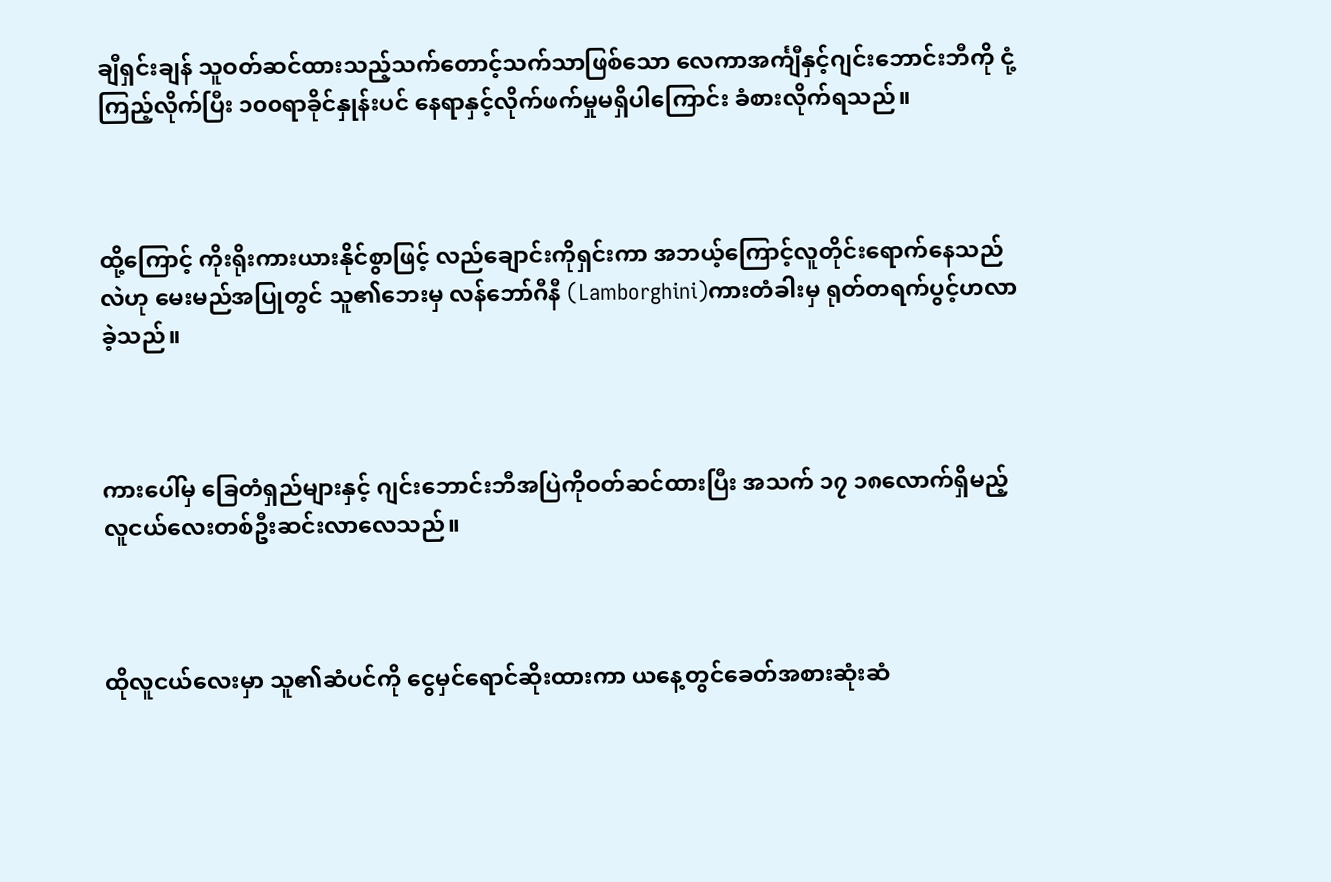ချီရှင်းချန် သူဝတ်ဆင်ထားသည့်သက်တောင့်သက်သာဖြစ်သော လေကာအင်္ကျီနှင့်ဂျင်းဘောင်းဘီကို ငုံ့ကြည့်လိုက်ပြီး ၁၀၀ရာခိုင်နှုန်းပင် နေရာနှင့်လိုက်ဖက်မှုမရှိပါကြောင်း ခံစားလိုက်ရသည်။



ထို့ကြောင့် ကိုးရိုးကားယားနိုင်စွာဖြင့် လည်ချောင်းကိုရှင်းကာ အဘယ့်ကြောင့်လူတိုင်းရောက်နေသည်လဲဟု မေးမည်အပြုတွင် သူ၏ဘေးမှ လန်ဘော်ဂီနီ (Lamborghini)ကားတံခါးမှ ရုတ်တရက်ပွင့်ဟလာခဲ့သည်။



ကားပေါ်မှ ခြေတံရှည်များနှင့် ဂျင်းဘောင်းဘီအပြဲကိုဝတ်ဆင်ထားပြီး အသက် ၁၇ ၁၈လောက်ရှိမည့်လူငယ်လေးတစ်ဦးဆင်းလာလေသည်။



ထိုလူငယ်လေးမှာ သူ၏ဆံပင်ကို ငွေမှင်ရောင်ဆိုးထားကာ ယနေ့တွင်ခေတ်အစားဆုံးဆံ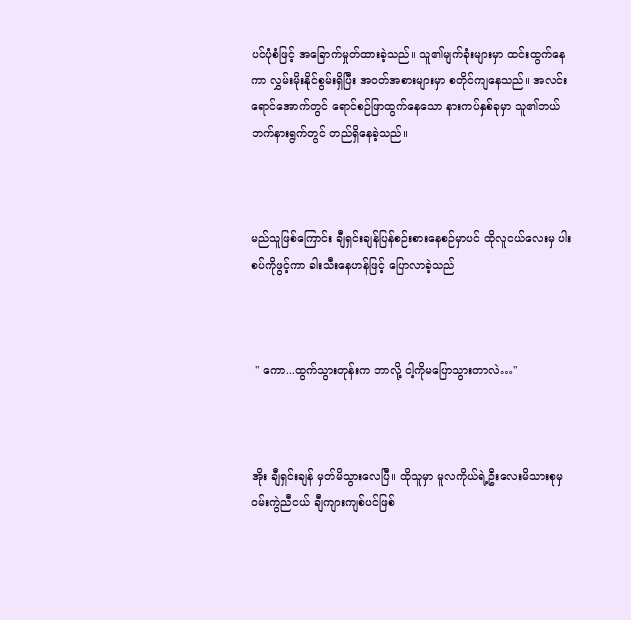ပင်ပုံစံဖြင့် အခြောက်မှုတ်ထားခဲ့သည်။ သူ၏မျက်ခုံးများမှာ ထင်းထွက်နေကာ လွှမ်းမိုးနိုင်စွမ်းရှိပြီး အဝတ်အစားများမှာ စတိုင်ကျနေသည်။ အလင်းရောင်အောက်တွင် ရောင်စဉ်ဖြာထွက်နေသော နားကပ်နှစ်ခုမှာ သူ၏ဘယ်ဘက်နားရွက်တွင် တည်ရှိနေခဲ့သည်။



မည်သူဖြစ်ကြောင်း ချီရှင်းချန်ပြန်စဉ်းစားနေစဉ်မှာပင် ထိုလူငယ်လေးမှ ပါးစပ်ကိုဖွင့်ကာ ခါးသီးနေဟန်ဖြင့် ပြောလာခဲ့သည်



 " ကော...ထွက်သွားတုန်းက ဘာလို့ ငါ့ကိုမပြောသွားတာလဲ…"



အိုး ချီရှင်းချန် မှတ်မိသွားလေပြီ။ ထိုသူမှာ မူလကိုယ်ရဲ့ဦးလေးမိသားစုမှ ဝမ်းကွဲညီငယ် ချီကျားကျစ်ပင်ဖြစ်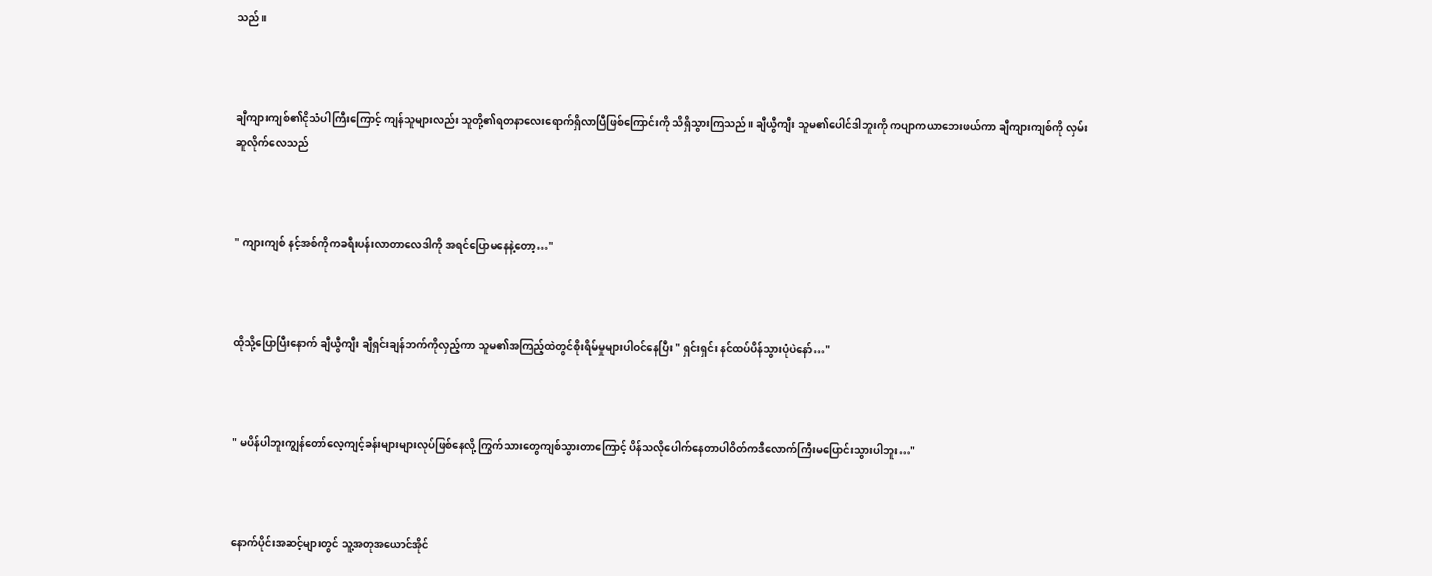သည်။



ချီကျားကျစ်၏ငိုသံပါကြီးကြောင့် ကျန်သူများလည်း သူတို့၏ရတနာလေးရောက်ရှိလာပြီဖြစ်ကြောင်းကို သိရှိသွားကြသည်။ ချီယွီကျီး သူမ၏ပေါင်ဒါဘူးကို ကပျာကယာဘေးဖယ်ကာ ချီကျားကျစ်ကို လှမ်းဆူလိုက်လေသည်



" ကျားကျစ် နင့်အစ်ကိုကခရီးပန်းလာတာလေဒါကို အရင်ပြောမနေနဲ့တော့…"



ထိုသို့ပြောပြီးနောက် ချီယွီကျီး ချီရှင်းချန်ဘက်ကိုလှည့်ကာ သူမ၏အကြည့်ထဲတွင်စိုးရိမ်မှုများပါဝင်နေပြီး " ရှင်းရှင်း နင်ထပ်ပိန်သွားပုံပဲနော်…"



" မပိန်ပါဘူးကျွန်တော်လေ့ကျင့်ခန်းများများလုပ်ဖြစ်နေလို့ ကြွက်သားတွေကျစ်သွားတာကြောင့် ပိန်သလိုပေါက်နေတာပါဝိတ်ကဒီလောက်ကြီးမပြောင်းသွားပါဘူး…"



နောက်ပိုင်းအဆင့်များတွင် သူ့အတုအယောင်အိုင်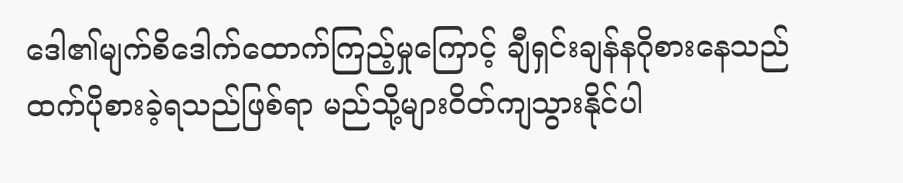ဒေါ၏မျက်စိဒေါက်ထောက်ကြည့်မှုကြောင့် ချီရှင်းချန်နဂိုစားနေသည်ထက်ပိုစားခဲ့ရသည်ဖြစ်ရာ မည်သို့များဝိတ်ကျသွားနိုင်ပါ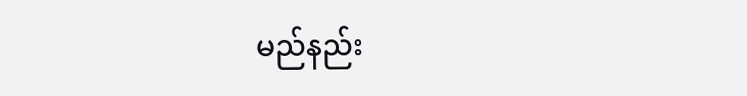မည်နည်း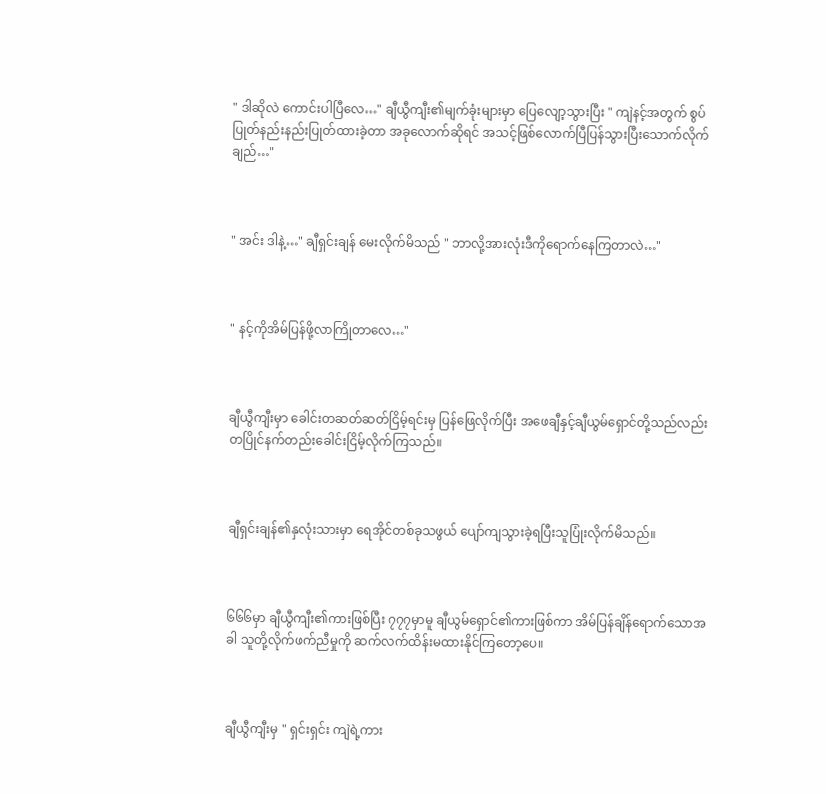" ဒါဆိုလဲ ကောင်းပါပြီလေ…" ချီယွီကျီး၏မျက်ခုံးများမှာ ပြေလျော့သွားပြီး " ကျဲနင့်အတွက် စွပ်ပြုတ်နည်းနည်းပြုတ်ထားခဲ့တာ အခုလောက်ဆိုရင် အသင့်ဖြစ်လောက်ပြီပြန်သွားပြီးသောက်လိုက်ချည်…"



" အင်း ဒါနဲ့…" ချီရှင်းချန် မေးလိုက်မိသည် " ဘာလို့အားလုံးဒီကိုရောက်နေကြတာလဲ…"



" နင့်ကိုအိမ်ပြန်ဖို့လာကြိုတာလေ…"



ချီယွီကျီးမှာ ခေါင်းတဆတ်ဆတ်ငြိမ့်ရင်းမှ ပြန်ဖြေလိုက်ပြီး အဖေချီနှင့်ချီယွမ်ရှောင်တို့သည်လည်း တပြိုင်နက်တည်းခေါင်းငြိမ့်လိုက်ကြသည်။



ချီရှင်းချန်၏နှလုံးသားမှာ ရေအိုင်တစ်ခုသဖွယ် ပျော်ကျသွားခဲ့ရပြီးသူပြုံးလိုက်မိသည်။



၆၆၆မှာ ချီယွီကျီး၏ကားဖြစ်ပြီး ၇၇၇မှာမူ ချီယွမ်ရှောင်၏ကားဖြစ်ကာ အိမ်ပြန်ချိန်ရောက်သောအခါ သူတို့လိုက်ဖက်ညီမှုကို ဆက်လက်ထိန်းမထားနိုင်ကြတော့ပေ။



ချီယွီကျီးမှ " ရှင်းရှင်း ကျဲရဲ့ကား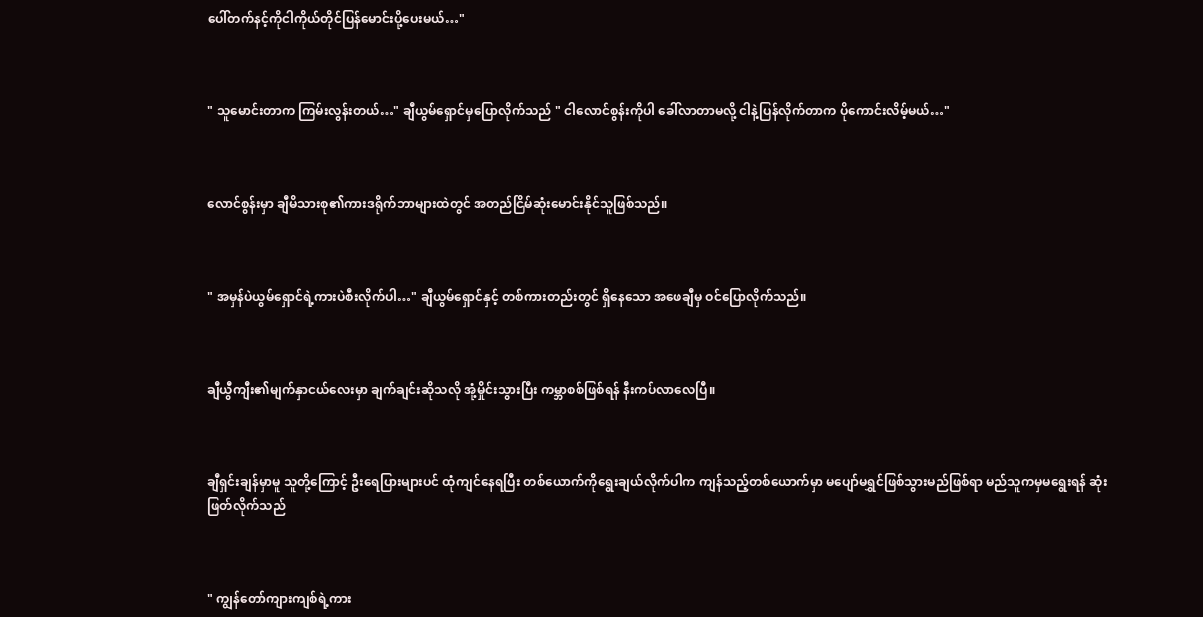ပေါ်တက်နင့်ကိုငါကိုယ်တိုင်ပြန်မောင်းပို့ပေးမယ်…"



" သူမောင်းတာက ကြမ်းလွန်းတယ်…" ချီယွမ်ရှောင်မှပြောလိုက်သည် " ငါလောင်စွန်းကိုပါ ခေါ်လာတာမလို့ ငါနဲ့ပြန်လိုက်တာက ပိုကောင်းလိမ့်မယ်‌…"



လောင်စွန်းမှာ ချီမိသားစု၏ကားဒရိုက်ဘာများထဲတွင် အတည်ငြိမ်ဆုံးမောင်းနိုင်သူဖြစ်သည်။



" အမှန်ပဲယွမ်ရှောင်ရဲ့ကားပဲစီးလိုက်ပါ…" ချီယွမ်ရှောင်နှင့် တစ်ကားတည်းတွင် ရှိနေသော အဖေချီမှ ဝင်ပြောလိုက်သည်။



ချီယွီကျီး၏မျက်နှာငယ်လေးမှာ ချက်ချင်းဆိုသလို အုံ့မှိုင်းသွားပြီး ကမ္ဘာစစ်ဖြစ်ရန် နီးကပ်လာလေပြီ။



ချီရှင်းချန်မှာမူ သူတို့ကြောင့် ဦးရေပြားများပင် ထုံကျင်နေရပြီး တစ်ယောက်ကိုရွေးချယ်လိုက်ပါက ကျန်သည့်တစ်ယောက်မှာ မပျော်မရွှင်ဖြစ်သွားမည်ဖြစ်ရာ မည်သူကမှမရွေးရန် ဆုံးဖြတ်လိုက်သည်



" ကျွန်တော်ကျားကျစ်ရဲ့ကား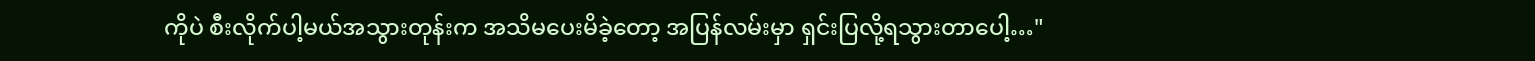ကိုပဲ စီးလိုက်ပါ့မယ်အသွားတုန်းက အသိမပေးမိခဲ့တော့ အပြန်လမ်းမှာ ရှင်းပြလို့ရသွားတာပေါ့…"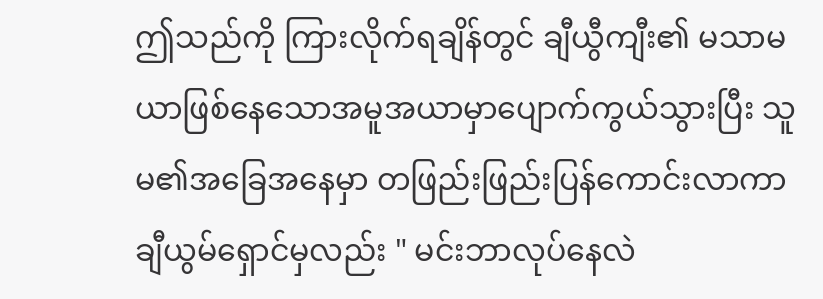ဤသည်ကို ကြားလိုက်ရချိန်တွင် ချီယွီကျီး၏ မသာမယာဖြစ်နေသောအမူအယာမှာပျောက်ကွယ်သွားပြီး သူမ၏အခြေအနေမှာ တဖြည်းဖြည်းပြန်ကောင်းလာကာ ချီယွမ်ရှောင်မှလည်း " မင်းဘာလုပ်နေလဲ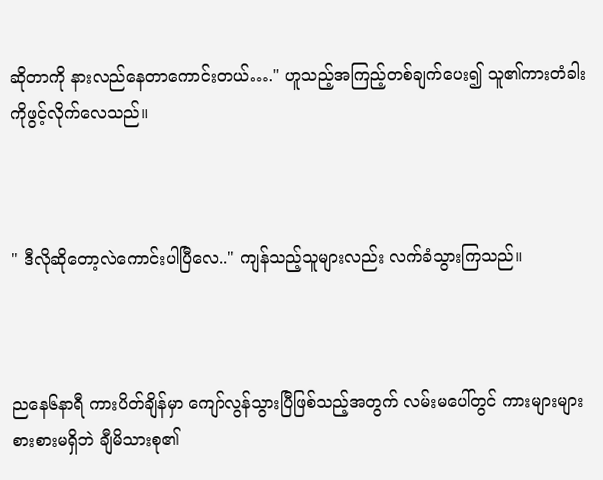ဆိုတာကို နားလည်နေတာကောင်းတယ်…." ဟူသည့်အကြည့်တစ်ချက်ပေး၍ သူ၏ကားတံခါးကိုဖွင့်လိုက်လေသည်။



" ဒီလိုဆိုတော့လဲကောင်းပါပြီလေ.." ကျန်သည့်သူများလည်း လက်ခံသွားကြသည်။



ညနေ၆နာရီ ကားပိတ်ချိန်မှာ ကျော်လွန်သွားပြီဖြစ်သည့်အတွက် လမ်းမပေါ်တွင် ကားများများစားစားမရှိဘဲ ချီမိသားစု၏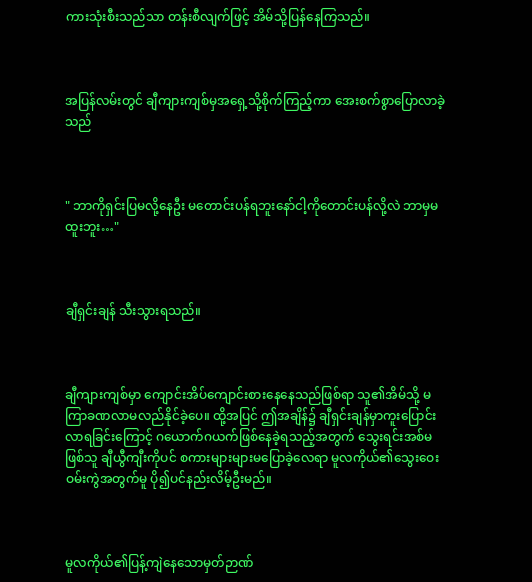ကားသုံးစီးသည်သာ တန်းစီလျက်ဖြင့် အိမ်သို့ပြန်နေကြသည်။



အပြန်လမ်းတွင် ချီကျားကျစ်မှအရှေ့သို့စိုက်ကြည့်ကာ အေးစက်စွာပြောလာခဲ့သည်



" ဘာကိုရှင်းပြမလို့နေဦး မတောင်းပန်ရဘူးနော်ငါ့ကိုတောင်းပန်လို့လဲ ဘာမှမထူးဘူး…"



ချီရှင်းချန် သီးသွားရသည်။



ချီကျားကျစ်မှာ ကျောင်းအိပ်ကျောင်းစားနေနေသည်ဖြစ်ရာ သူ၏အိမ်သို့ မကြာခဏလာမလည်နိုင်ခဲ့ပေ။ ထို့အပြင် ဤအချိန်၌ ချီရှင်းချန်မှာကူးပြောင်းလာရခြင်းကြောင့် ဂယောက်ဂယက်ဖြစ်နေခဲ့ရသည့်အတွက် သွေးရင်းအစ်မဖြစ်သူ ချီယွီကျီးကိုပင် စကားများများမပြောခဲ့လေရာ မူလကိုယ်၏သွေးဝေးဝမ်းကွဲအတွက်မူ ပို၍ပင်နည်းလိမ့်ဦးမည်။



မူလကိုယ်၏ပြန့်ကျဲနေသောမှတ်ဉာဏ်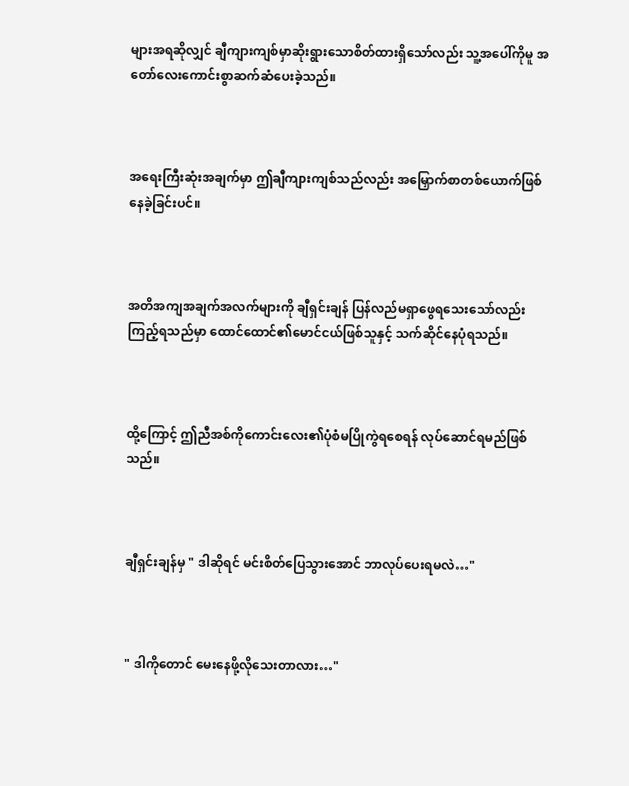များအရဆိုလျှင် ချီကျားကျစ်မှာဆိုးရွားသောစိတ်ထားရှိသော်လည်း သူ့အပေါ်ကိုမူ အတော်လေးကောင်းစွာဆက်ဆံပေးခဲ့သည်။



အရေးကြီးဆုံးအချက်မှာ ဤချီကျားကျစ်သည်လည်း အမြှောက်စာတစ်ယောက်ဖြစ်နေခဲ့ခြင်းပင်။



အတိအကျအချက်အလက်များကို ချီရှင်းချန် ပြန်လည်မရှာဖွေရသေးသော်လည်း ကြည့်ရသည်မှာ ထောင်ထောင်၏မောင်ငယ်ဖြစ်သူနှင့် သက်ဆိုင်နေပုံရသည်။



ထို့ကြောင့် ဤညီအစ်ကိုကောင်းလေး၏ပုံစံမပြိုကွဲရစေရန် လုပ်ဆောင်ရမည်ဖြစ်သည်။



ချီရှင်းချန်မှ " ဒါဆိုရင် မင်းစိတ်ပြေသွားအောင် ဘာလုပ်ပေးရမလဲ…"



" ဒါကိုတောင် မေးနေဖို့လိုသေးတာလား…"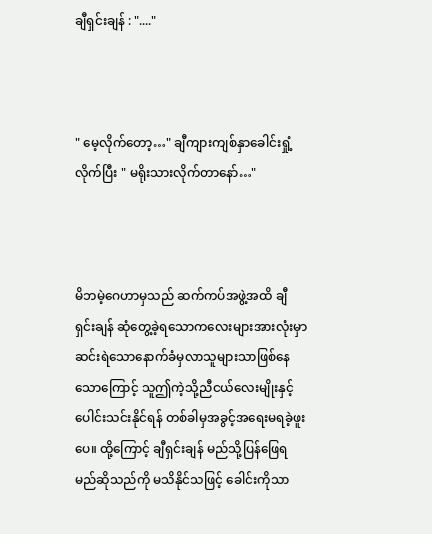ချီရှင်းချန် : "...."



" မေ့လိုက်တော့…" ချီကျားကျစ်နှာခေါင်းရှုံ့လိုက်ပြီး " မရိုးသားလိုက်တာနော်…"



မိဘမဲ့ဂေဟာမှသည် ဆက်ကပ်အဖွဲ့အထိ ချီရှင်းချန် ဆုံတွေ့ခဲ့ရသောကလေးများအားလုံးမှာ ဆင်းရဲသောနောက်ခံမှလာသူများသာဖြစ်နေသောကြောင့် သူဤကဲ့သို့ညီငယ်လေးမျိုးနှင့် ပေါင်းသင်းနိုင်ရန် တစ်ခါမှအခွင့်အရေးမရခဲ့ဖူးပေ။ ထို့ကြောင့် ချီရှင်းချန် မည်သို့ပြန်ဖြေရမည်ဆိုသည်ကို မသိနိုင်သဖြင့် ခေါင်းကိုသာ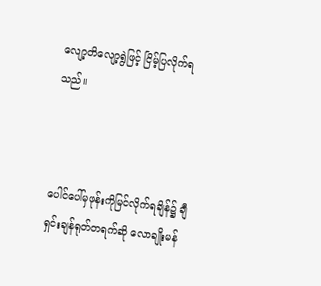လျော့တိလျော့ရွဲဖြင့် ငြိမ့်ပြလိုက်ရသည်။



ပေါင်ပေါ်မှဖုန်းကိုမြင်လိုက်ရချိန်၌ ချီရှင်းချန်ရုတ်တရက်ဆို လောချိုးမန်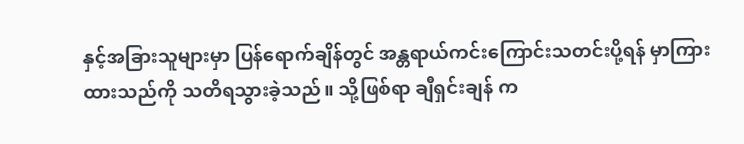နှင့်အခြားသူများမှာ ပြန်ရောက်ချိန်တွင် အန္တရာယ်ကင်းကြောင်းသတင်းပို့ရန် မှာကြားထားသည်ကို သတိရသွားခဲ့သည်။ သို့ဖြစ်ရာ ချီရှင်းချန် က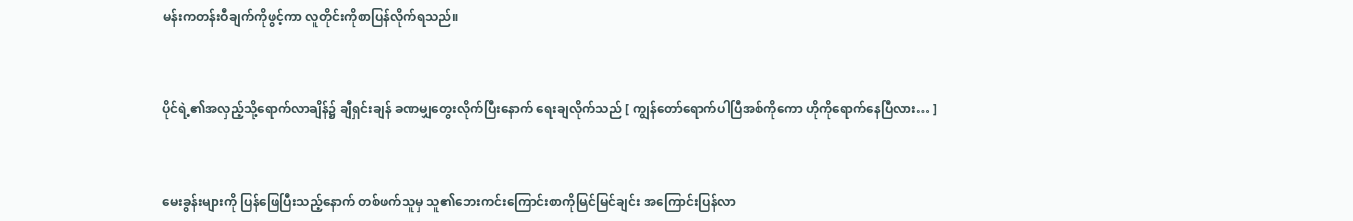မန်းကတန်းဝီချက်ကိုဖွင့်ကာ လူတိုင်းကိုစာပြန်လိုက်ရသည်။



ပိုင်ရဲ့၏အလှည့်သို့ရောက်လာချိန်၌ ချီရှင်းချန် ခဏမျှတွေးလိုက်ပြီးနောက် ရေးချလိုက်သည် [ ကျွန်တော်ရောက်ပါပြီအစ်ကိုကော ဟိုကိုရောက်နေပြီလား… ]



မေးခွန်းများကို ပြန်ဖြေပြီးသည့်နောက် တစ်ဖက်သူမှ သူ၏ဘေးကင်းကြောင်းစာကိုမြင်မြင်ချင်း အကြောင်းပြန်လာ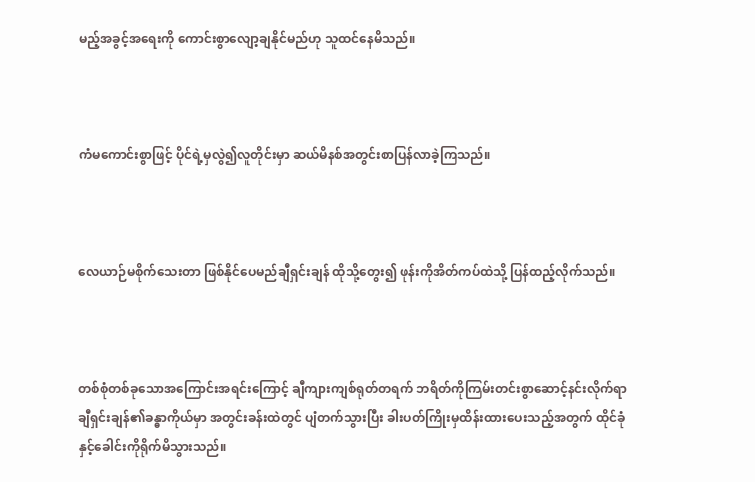မည့်အခွင့်အရေးကို ကောင်းစွာလျော့ချနိုင်မည်ဟု သူထင်နေမိသည်။



ကံမကောင်းစွာဖြင့် ပိုင်ရဲ့မှလွဲ၍လူတိုင်းမှာ ဆယ်မိနစ်အတွင်းစာပြန်လာခဲ့ကြသည်။



လေယာဉ်မစိုက်သေးတာ ဖြစ်နိုင်ပေမည်ချီရှင်းချန် ထိုသို့တွေး၍ ဖုန်းကိုအိတ်ကပ်ထဲသို့ ပြန်ထည့်လိုက်သည်။



တစ်စုံတစ်ခုသောအကြောင်းအရင်းကြောင့် ချီကျားကျစ်ရုတ်တရက် ဘရိတ်ကိုကြမ်းတင်းစွာဆောင့်နင်းလိုက်ရာ ချီရှင်းချန်၏ခန္ဓာကိုယ်မှာ အတွင်းခန်းထဲတွင် ပျံတက်သွားပြီး ခါးပတ်ကြိုးမှထိန်းထားပေးသည့်အတွက် ထိုင်ခုံနှင့်ခေါင်းကိုရိုက်မိသွားသည်။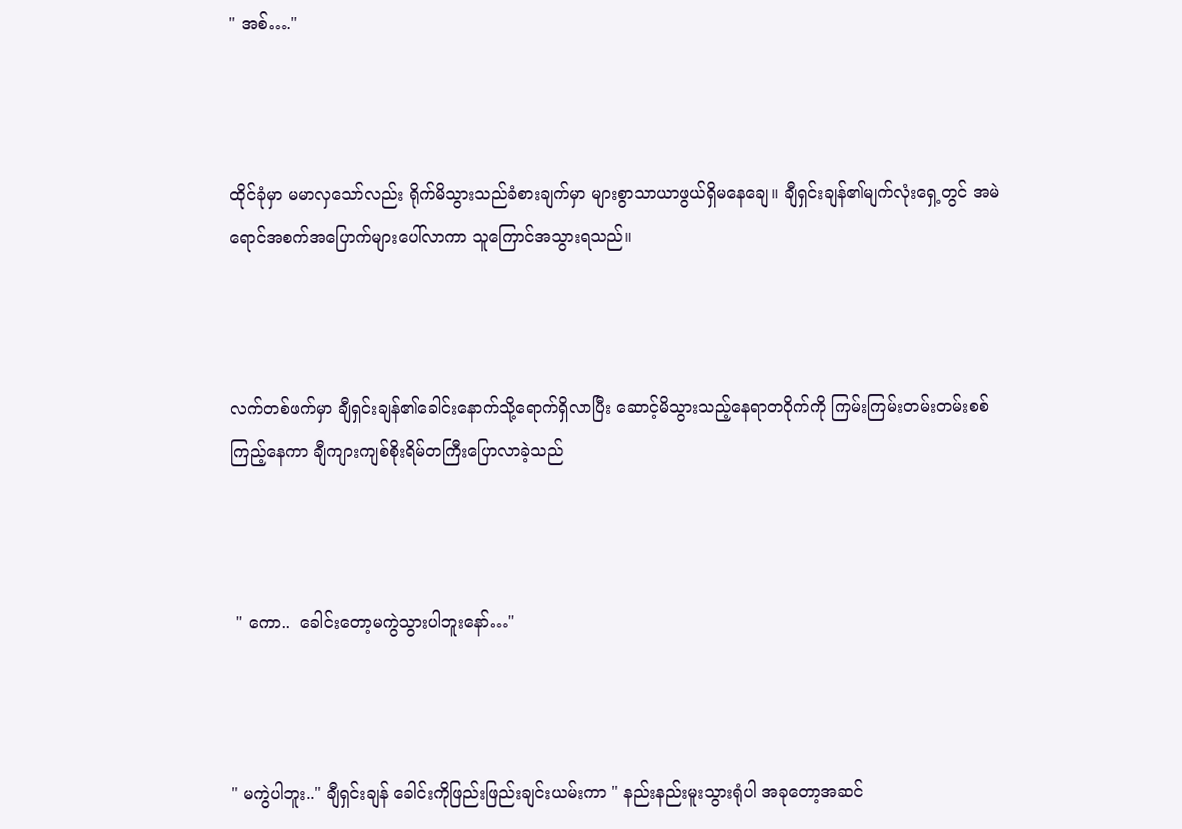" အစ်…."



ထိုင်ခုံမှာ မမာလှသော်လည်း ရိုက်မိသွားသည်ခံစားချက်မှာ များစွာသာယာဖွယ်ရှိမနေချေ။ ချီရှင်းချန်၏မျက်လုံးရှေ့တွင် အမဲရောင်အစက်အပြောက်များပေါ်လာကာ သူကြောင်အသွားရသည်။



လက်တစ်ဖက်မှာ ချီရှင်းချန်၏ခေါင်းနောက်သို့ရောက်ရှိလာပြီး ဆောင့်မိသွားသည့်နေရာတဝိုက်ကို ကြမ်းကြမ်းတမ်းတမ်းစစ်ကြည့်နေကာ ချီကျားကျစ်စိုးရိမ်တကြီးပြောလာခဲ့သည်



 " ကော..  ခေါင်းတော့မကွဲသွားပါဘူးနော်…"



" မကွဲပါဘူး.." ချီရှင်းချန် ခေါင်းကိုဖြည်းဖြည်းချင်းယမ်းကာ " နည်းနည်းမူးသွားရုံပါ အခုတော့အဆင်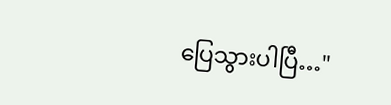ပြေသွားပါပြီ…"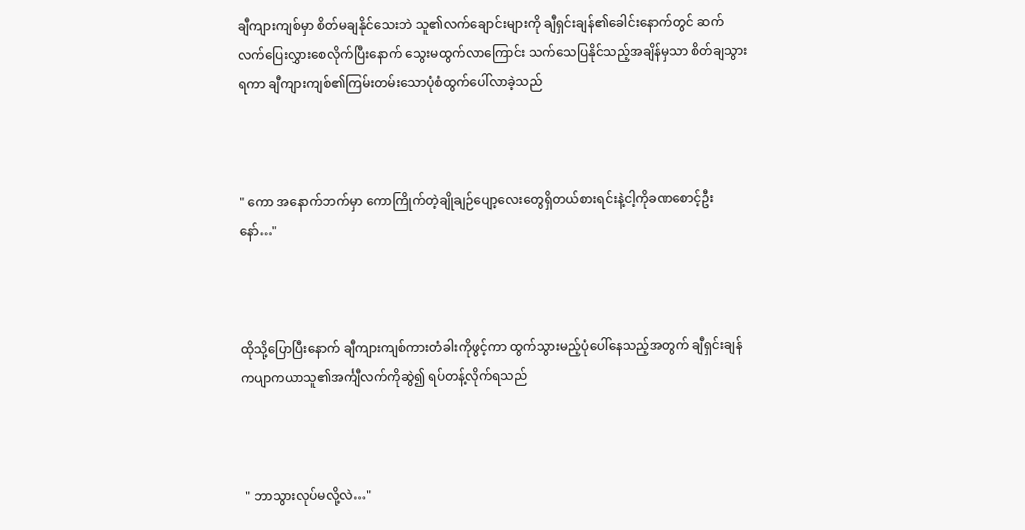ချီကျားကျစ်မှာ စိတ်မချနိုင်သေးဘဲ သူ၏လက်ချောင်းများကို ချီရှင်းချန်၏ခေါင်းနောက်တွင် ဆက်လက်ပြေးလွှားစေလိုက်ပြီးနောက် သွေးမထွက်လာကြောင်း သက်သေပြနိုင်သည့်အချိန်မှသာ စိတ်ချသွားရကာ ချီကျားကျစ်၏ကြမ်းတမ်းသောပုံစံထွက်ပေါ်လာခဲ့သည်



" ကော အနောက်ဘက်မှာ ကောကြိုက်တဲ့ချိုချဉ်ပျော့လေးတွေရှိတယ်စားရင်းနဲ့ငါ့ကိုခဏစောင့်ဦးနော်…"



ထိုသို့ပြောပြီးနောက် ချီကျားကျစ်ကားတံခါးကိုဖွင့်ကာ ထွက်သွားမည့်ပုံပေါ်နေသည့်အတွက် ချီရှင်းချန် ကပျာကယာသူ၏အင်္ကျီလက်ကိုဆွဲ၍ ရပ်တန့်လိုက်ရသည်



 " ဘာသွားလုပ်မလို့လဲ…"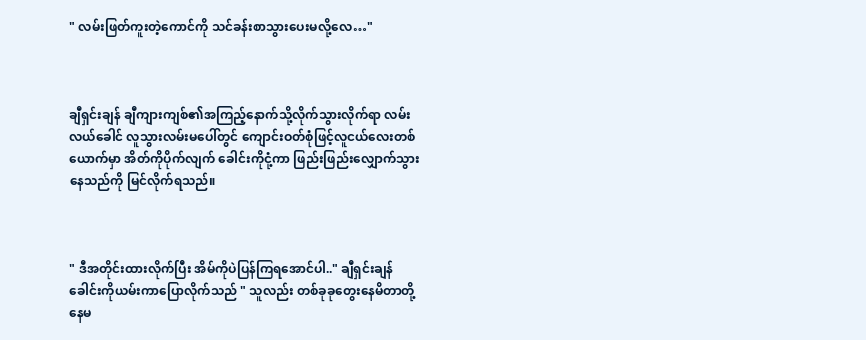" လမ်းဖြတ်ကူးတဲ့ကောင်ကို သင်ခန်းစာသွားပေးမလို့လေ…"



ချီရှင်းချန် ချီကျားကျစ်၏အကြည့်နောက်သို့လိုက်သွားလိုက်ရာ လမ်းလယ်ခေါင် လူသွားလမ်းမပေါ်တွင် ကျောင်းဝတ်စုံဖြင့်လူငယ်လေးတစ်ယောက်မှာ အိတ်ကိုပိုက်လျက် ခေါင်းကိုငုံ့ကာ ဖြည်းဖြည်းလျှောက်သွားနေသည်ကို မြင်လိုက်ရသည်။



" ဒီအတိုင်းထားလိုက်ပြီး အိမ်ကိုပဲပြန်ကြရအောင်ပါ.." ချီရှင်းချန် ခေါင်းကိုယမ်းကာပြောလိုက်သည် " သူလည်း တစ်ခုခုတွေးနေမိတာတို့ နေမ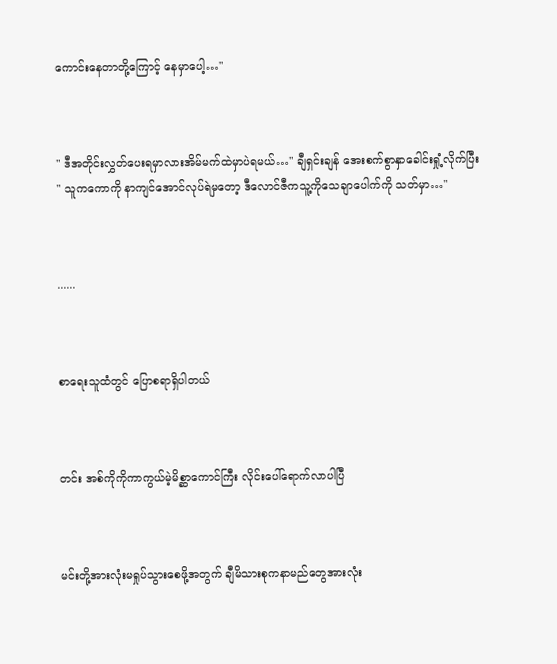ကောင်းနေတာတို့ကြောင့် နေမှာပေါ့…"



" ဒီအတိုင်းလွှတ်ပေးရမှာလားအိမ်မက်ထဲမှာပဲရမယ်…" ချီရှင်းချန် အေးစက်စွာနှာခေါင်းရှုံ့လိုက်ပြီး " သူကကောကို နာကျင်အောင်လုပ်ရဲမှတော့ ဒီလောင်ဇီကသူ့ကိုသေချာပေါက်ကို သတ်မှာ…"



......



စာရေးသူထံတွင် ပြောစရာရှိပါတယ်



တင်း အစ်ကိုကိုကာကွယ်မဲ့မိစ္ဆာကောင်ကြီး လိုင်းပေါ်ရောက်လာပါပြီ



မင်းတို့အားလုံးမရှုပ်သွားစေဖို့အတွက် ချီမိသားစုကနာမည်တွေအားလုံး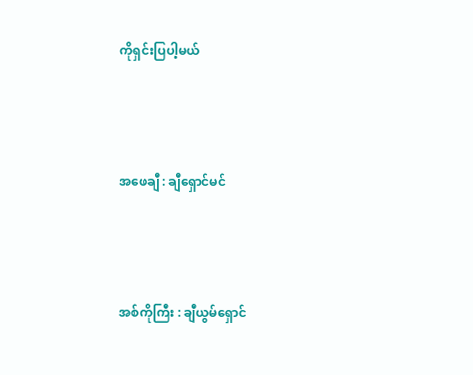ကိုရှင်းပြပါ့မယ်



အဖေချီ : ချီရှောင်မင်



အစ်ကိုကြီး : ချီယွမ်ရှောင်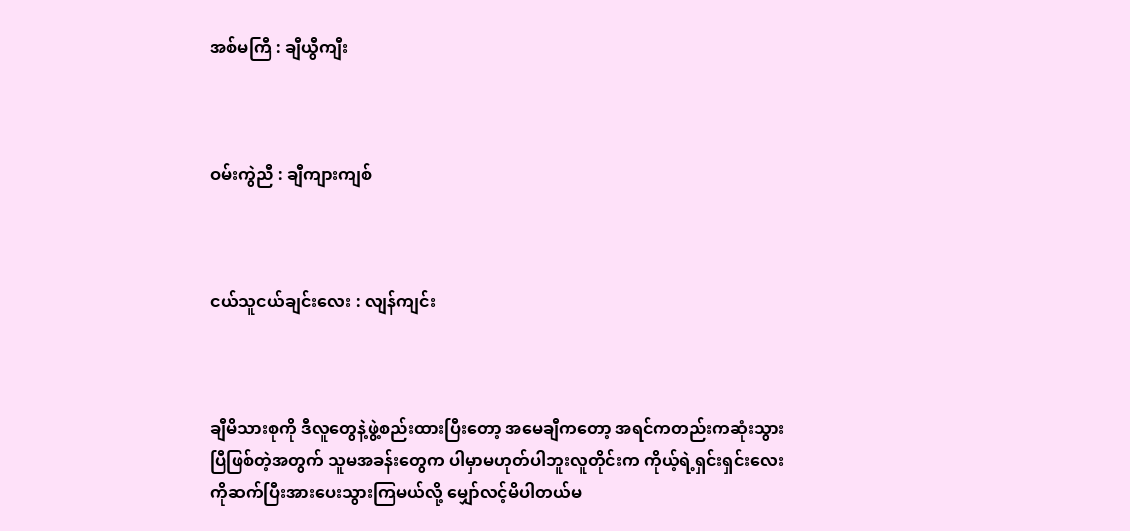အစ်မကြီ : ချီယွီကျီး



ဝမ်းကွဲညီ : ချီကျားကျစ်



ငယ်သူငယ်ချင်းလေး : လျန်ကျင်း



ချီမိသားစုကို ဒီလူတွေနဲ့ဖွဲ့စည်းထားပြီးတော့ အမေချီကတော့ အရင်ကတည်းကဆုံးသွားပြီဖြစ်တဲ့အတွက် သူမအခန်းတွေက ပါမှာမဟုတ်ပါဘူးလူတိုင်းက ကိုယ့်ရဲ့ရှင်းရှင်းလေးကိုဆက်ပြီးအားပေးသွားကြမယ်လို့ မျှော်လင့်မိပါတယ်မ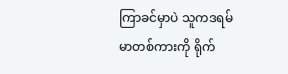ကြာခင်မှာပဲ သူကဒရမ်မာတစ်ကားကို ရိုက်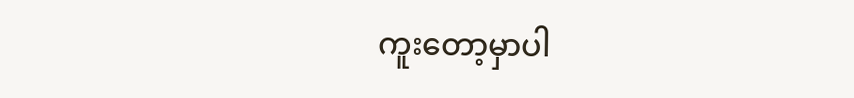ကူးတော့မှာပါ